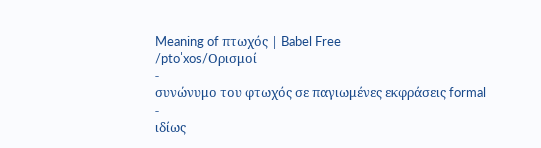Meaning of πτωχός | Babel Free
/ptoˈxos/Ορισμοί
-
συνώνυμο του φτωχός σε παγιωμένες εκφράσεις formal
-
ιδίως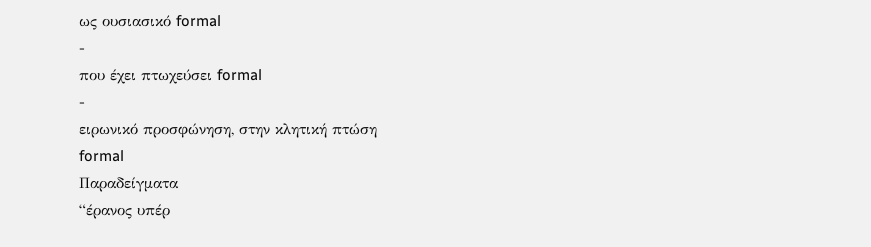ως ουσιασικό formal
-
που έχει πτωχεύσει formal
-
ειρωνικό προσφώνηση, στην κλητική πτώση
formal
Παραδείγματα
“έρανος υπέρ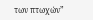των πτωχών”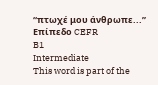“πτωχέ μου άνθρωπε...”
Επίπεδο CEFR
B1
Intermediate
This word is part of the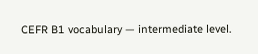CEFR B1 vocabulary — intermediate level.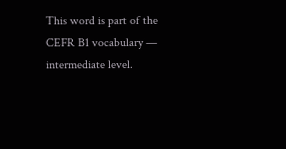This word is part of the CEFR B1 vocabulary — intermediate level.